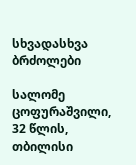სხვადასხვა ბრძოლები

სალომე ცოფურაშვილი, 32 წლის, თბილისი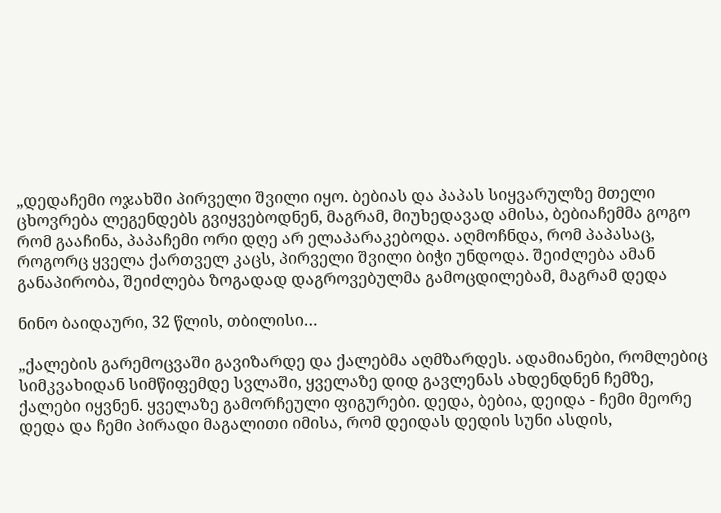„დედაჩემი ოჯახში პირველი შვილი იყო. ბებიას და პაპას სიყვარულზე მთელი ცხოვრება ლეგენდებს გვიყვებოდნენ, მაგრამ, მიუხედავად ამისა, ბებიაჩემმა გოგო რომ გააჩინა, პაპაჩემი ორი დღე არ ელაპარაკებოდა. აღმოჩნდა, რომ პაპასაც, როგორც ყველა ქართველ კაცს, პირველი შვილი ბიჭი უნდოდა. შეიძლება ამან განაპირობა, შეიძლება ზოგადად დაგროვებულმა გამოცდილებამ, მაგრამ დედა

ნინო ბაიდაური, 32 წლის, თბილისი…

„ქალების გარემოცვაში გავიზარდე და ქალებმა აღმზარდეს. ადამიანები, რომლებიც სიმკვახიდან სიმწიფემდე სვლაში, ყველაზე დიდ გავლენას ახდენდნენ ჩემზე, ქალები იყვნენ. ყველაზე გამორჩეული ფიგურები. დედა, ბებია, დეიდა - ჩემი მეორე დედა და ჩემი პირადი მაგალითი იმისა, რომ დეიდას დედის სუნი ასდის,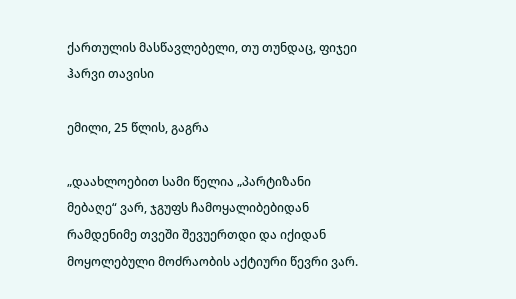ქართულის მასწავლებელი, თუ თუნდაც, ფიჯეი ჰარვი თავისი

ემილი, 25 წლის, გაგრა

„დაახლოებით სამი წელია „პარტიზანი მებაღე“ ვარ, ჯგუფს ჩამოყალიბებიდან რამდენიმე თვეში შევუერთდი და იქიდან მოყოლებული მოძრაობის აქტიური წევრი ვარ.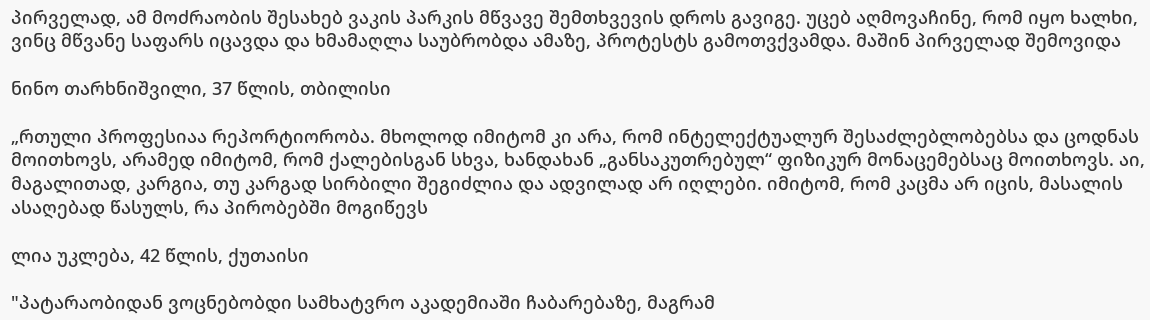პირველად, ამ მოძრაობის შესახებ ვაკის პარკის მწვავე შემთხვევის დროს გავიგე. უცებ აღმოვაჩინე, რომ იყო ხალხი, ვინც მწვანე საფარს იცავდა და ხმამაღლა საუბრობდა ამაზე, პროტესტს გამოთვქვამდა. მაშინ პირველად შემოვიდა

ნინო თარხნიშვილი, 37 წლის, თბილისი

„რთული პროფესიაა რეპორტიორობა. მხოლოდ იმიტომ კი არა, რომ ინტელექტუალურ შესაძლებლობებსა და ცოდნას მოითხოვს, არამედ იმიტომ, რომ ქალებისგან სხვა, ხანდახან „განსაკუთრებულ“ ფიზიკურ მონაცემებსაც მოითხოვს. აი, მაგალითად, კარგია, თუ კარგად სირბილი შეგიძლია და ადვილად არ იღლები. იმიტომ, რომ კაცმა არ იცის, მასალის ასაღებად წასულს, რა პირობებში მოგიწევს

ლია უკლება, 42 წლის, ქუთაისი

"პატარაობიდან ვოცნებობდი სამხატვრო აკადემიაში ჩაბარებაზე, მაგრამ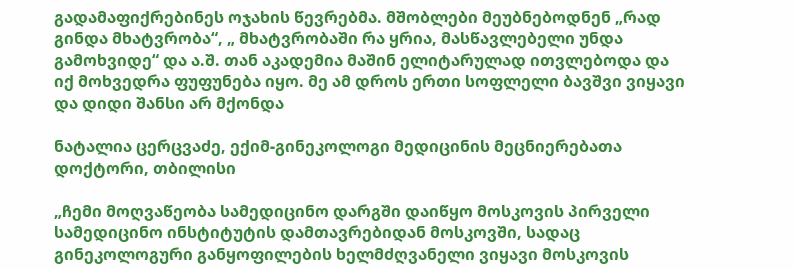გადამაფიქრებინეს ოჯახის წევრებმა. მშობლები მეუბნებოდნენ „რად გინდა მხატვრობა“, „ მხატვრობაში რა ყრია, მასწავლებელი უნდა გამოხვიდე“ და ა.შ. თან აკადემია მაშინ ელიტარულად ითვლებოდა და იქ მოხვედრა ფუფუნება იყო. მე ამ დროს ერთი სოფლელი ბავშვი ვიყავი და დიდი შანსი არ მქონდა

ნატალია ცერცვაძე, ექიმ-გინეკოლოგი მედიცინის მეცნიერებათა დოქტორი, თბილისი

„ჩემი მოღვაწეობა სამედიცინო დარგში დაიწყო მოსკოვის პირველი სამედიცინო ინსტიტუტის დამთავრებიდან მოსკოვში, სადაც გინეკოლოგური განყოფილების ხელმძღვანელი ვიყავი მოსკოვის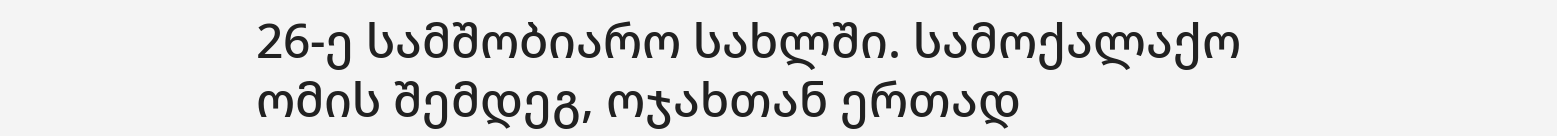26-ე სამშობიარო სახლში. სამოქალაქო ომის შემდეგ, ოჯახთან ერთად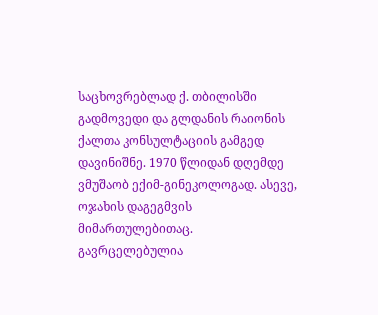საცხოვრებლად ქ. თბილისში გადმოვედი და გლდანის რაიონის ქალთა კონსულტაციის გამგედ დავინიშნე. 1970 წლიდან დღემდე ვმუშაობ ექიმ-გინეკოლოგად. ასევე, ოჯახის დაგეგმვის მიმართულებითაც. გავრცელებულია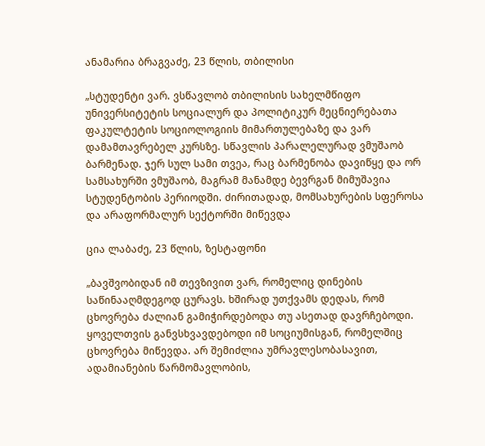ანამარია ბრაგვაძე, 23 წლის, თბილისი

„სტუდენტი ვარ. ვსწავლობ თბილისის სახელმწიფო უნივერსიტეტის სოციალურ და პოლიტიკურ მეცნიერებათა ფაკულტეტის სოციოლოგიის მიმართულებაზე და ვარ დამამთავრებელ კურსზე. სწავლის პარალელურად ვმუშაობ ბარმენად. ჯერ სულ სამი თვეა, რაც ბარმენობა დავიწყე და ორ სამსახურში ვმუშაობ, მაგრამ მანამდე ბევრგან მიმუშავია სტუდენტობის პერიოდში. ძირითადად, მომსახურების სფეროსა და არაფორმალურ სექტორში მიწევდა

ცია ლაბაძე, 23 წლის, ზესტაფონი

„ბავშვობიდან იმ თევზივით ვარ, რომელიც დინების საწინააღმდეგოდ ცურავს. ხშირად უთქვამს დედას, რომ ცხოვრება ძალიან გამიჭირდებოდა თუ ასეთად დავრჩებოდი. ყოველთვის განვსხვავდებოდი იმ სოციუმისგან, რომელშიც ცხოვრება მიწევდა. არ შემიძლია უმრავლესობასავით, ადამიანების წარმომავლობის,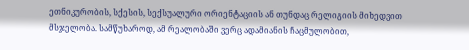ეთნიკურობის, სქესის, სექსუალური ორიენტაციის ან თუნდაც რელიგიის მიხედვით მსჯელობა. სამწუხაროდ, ამ რეალობაში ვერც ადამიანის ჩაცმულობით,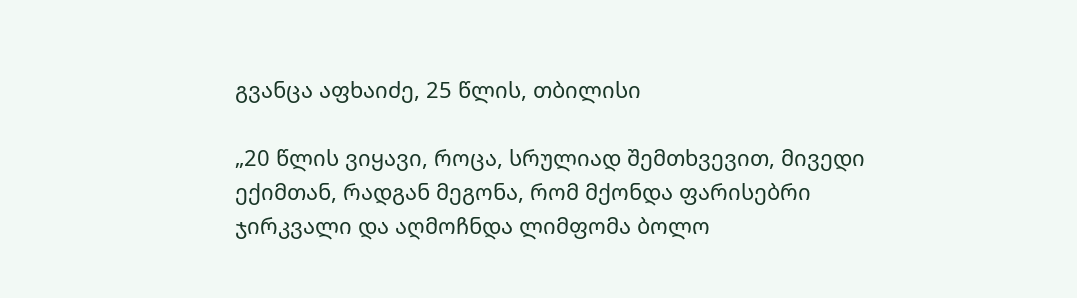გვანცა აფხაიძე, 25 წლის, თბილისი

„20 წლის ვიყავი, როცა, სრულიად შემთხვევით, მივედი ექიმთან, რადგან მეგონა, რომ მქონდა ფარისებრი ჯირკვალი და აღმოჩნდა ლიმფომა ბოლო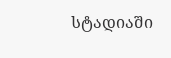სტადიაში